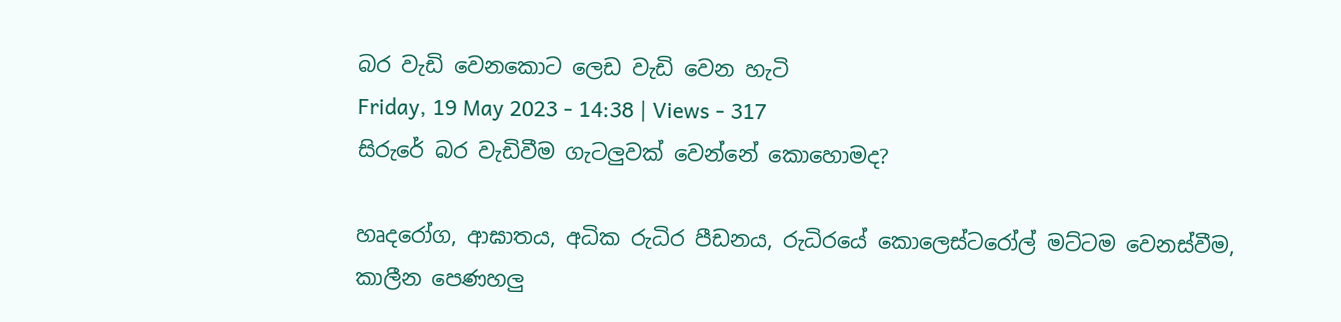බර වැඩි වෙනකොට ලෙඩ වැඩි වෙන හැටි
Friday, 19 May 2023 - 14:38 | Views - 317
සිරුරේ බර වැඩිවීම ගැටලුවක් වෙන්නේ කොහොමද?

හෘදරෝග, ආඝාතය, අධික රුධිර පීඩනය, රුධිරයේ කොලෙස්ටරෝල් මට්ටම වෙනස්වීම, කාලීන පෙණහලු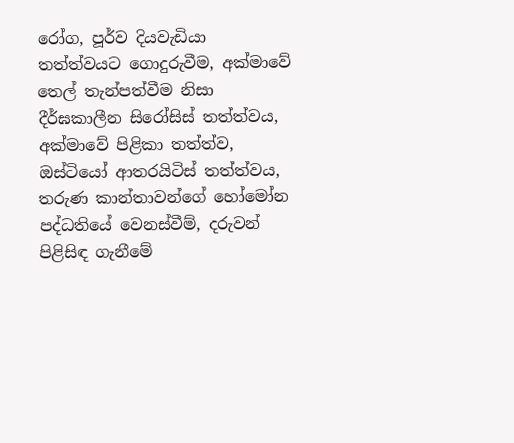රෝග, පූර්ව දියවැඩියා තත්ත්වයට ගොදුරුවීම, අක්මාවේ තෙල් තැන්පත්වීම නිසා දීර්ඝකාලීන සිරෝසිස් තත්ත්වය, අක්මාවේ පිළිකා තත්ත්ව, ඔස්ටියෝ ආතරයිටිස් තත්ත්වය, තරුණ කාන්තාවන්ගේ හෝමෝන පද්ධතියේ වෙනස්වීම්, දරුවන් පිළිසිඳ ගැනීමේ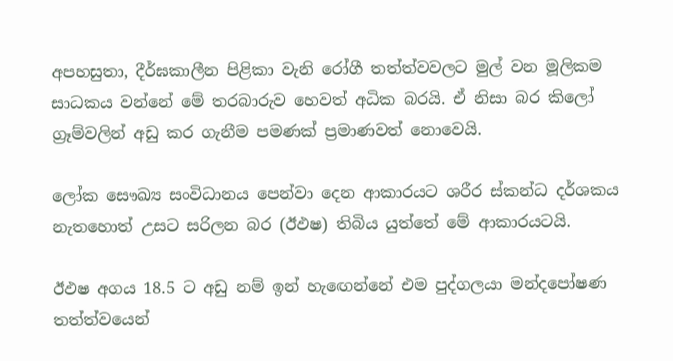අපහසුතා, දීර්ඝකාලීන පිළිකා වැනි රෝගී තත්ත්වවලට මුල් වන මූලිකම සාධකය වන්නේ මේ තරබාරුව හෙවත් අධික බරයි. ඒ නිසා බර කිලෝ ග්‍රෑම්වලින් අඩු කර ගැනීම පමණක් ප්‍රමාණවත් නොවෙයි.

ලෝක සෞඛ්‍ය සංවිධානය පෙන්වා දෙන ආකාරයට ශරීර ස්කන්ධ දර්ශකය නැතහොත් උසට සරිලන බර (ඊඵෂ) තිබිය යුත්තේ මේ ආකාරයටයි.

ඊඵෂ අගය 18.5 ට අඩු නම් ඉන් හැඟෙන්නේ එම පුද්ගලයා මන්දපෝෂණ තත්ත්වයෙන්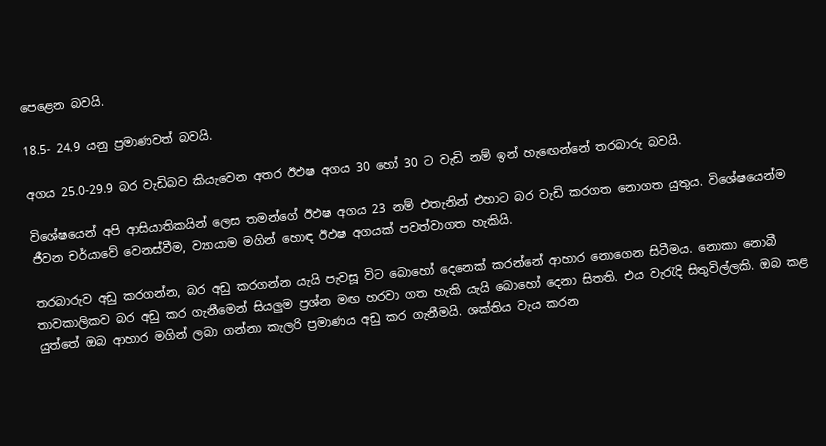පෙළෙන බවයි.

18.5- 24.9 යනු ප්‍රමාණවත් බවයි.

අගය 25.0-29.9 බර වැඩිබව කියැවෙන අතර ඊඵෂ අගය 30 හෝ 30 ට වැඩි නම් ඉන් හැඟෙන්නේ තරබාරු බවයි.

විශේෂයෙන් අපි ආසියාතිකයින් ලෙස තමන්ගේ ඊඵෂ අගය 23 නම් එතැනින් එහාට බර වැඩි කරගත නොගත යුතුය. විශේෂයෙන්ම ජීවන චර්යාවේ වෙනස්වීම, ව්‍යායාම මගින් හොඳ ඊඵෂ අගයක් පවත්වාගත හැකියි.

තරබාරුව අඩු කරගන්න, බර අඩු කරගන්න යැයි පැවසූ විට බොහෝ දෙනෙක් කරන්නේ ආහාර නොගෙන සිටීමය. නොකා නොබී තාවකාලිකව බර අඩු කර ගැනීමෙන් සියලුම ප්‍රශ්න මඟ හරවා ගත හැකි යැයි බොහෝ දෙනා සිතති. එය වැරැදි සිතුවිල්ලකි. ඔබ කළ යුත්තේ ඔබ ආහාර මගින් ලබා ගන්නා කැලරි ප්‍රමාණය අඩු කර ගැනීමයි. ශක්තිය වැය කරන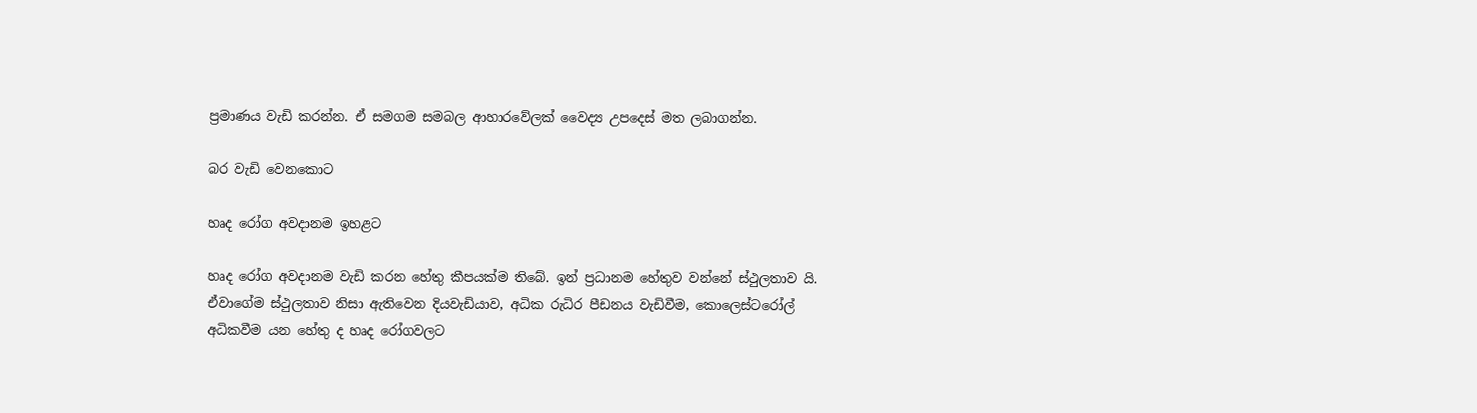ප්‍රමාණය වැඩි කරන්න. ඒ සමගම සමබල ආහාරවේලක් වෛද්‍ය උපදෙස් මත ලබාගන්න.

බර වැඩි වෙනකොට

හෘද රෝග අවදානම ඉහළට

හෘද රෝග අවදානම වැඩි කරන හේතු කීපයක්ම තිබේ. ඉන් ප්‍රධානම හේතුව වන්නේ ස්ථුලතාව යි. ඒවාගේම ස්ථුලතාව නිසා ඇතිවෙන දියවැඩියාව, අධික රුධිර පීඩනය වැඩිවීම, කොලෙස්ටරෝල් අධිකවීම යන හේතු ද හෘද රෝගවලට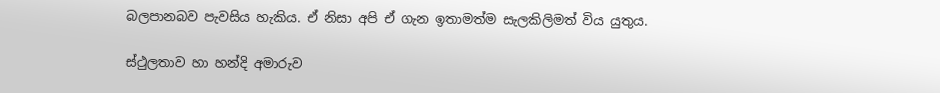බලපානබව පැවසිය හැකිය. ඒ නිසා අපි ඒ ගැන ඉතාමත්ම සැලකිලිමත් විය යුතුය.

ස්ථුලතාව හා හන්දි අමාරුව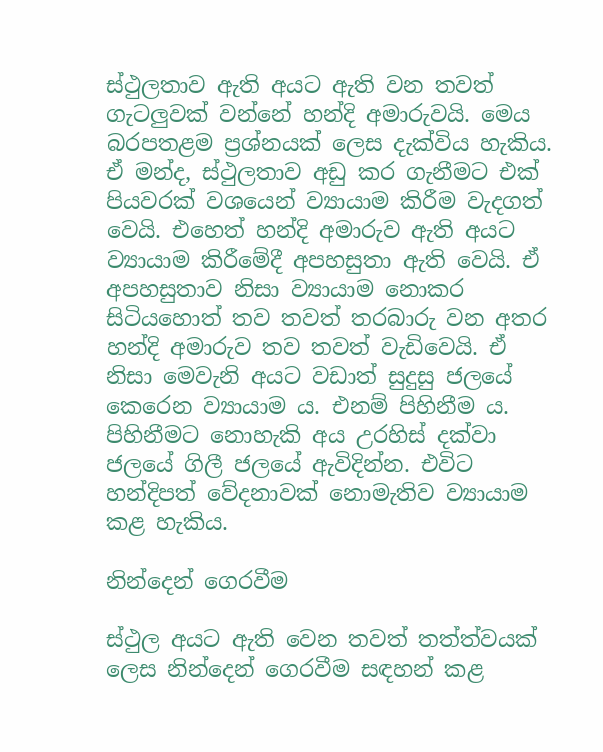ස්ථුලතාව ඇති අයට ඇති වන තවත් ගැටලුවක් වන්නේ හන්දි අමාරුවයි. මෙය බරපතළම ප්‍රශ්නයක් ලෙස දැක්විය හැකිය. ඒ මන්ද, ස්ථුලතාව අඩු කර ගැනීමට එක් පියවරක් වශයෙන් ව්‍යායාම කිරීම වැදගත් වෙයි. එහෙත් හන්දි අමාරුව ඇති අයට ව්‍යායාම කිරීමේදී අපහසුතා ඇති වෙයි. ඒ අපහසුතාව නිසා ව්‍යායාම නොකර සිටියහොත් තව තවත් තරබාරු වන අතර හන්දි අමාරුව තව තවත් වැඩිවෙයි. ඒ නිසා මෙවැනි අයට වඩාත් සුදුසු ජලයේ කෙරෙන ව්‍යායාම ය. එනම් පිහිනීම ය. පිහිනීමට නොහැකි අය උරහිස් දක්වා ජලයේ ගිලී ජලයේ ඇවිදින්න. එවිට හන්දිපත් වේදනාවක් නොමැතිව ව්‍යායාම කළ හැකිය.

නින්දෙන් ගෙරවීම

ස්ථුල අයට ඇති වෙන තවත් තත්ත්වයක් ලෙස නින්දෙන් ගෙරවීම සඳහන් කළ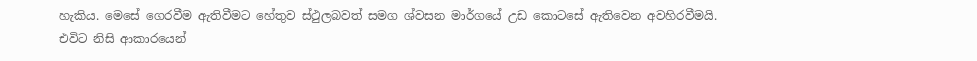හැකිය. මෙසේ ගෙරවීම ඇතිවීමට හේතුව ස්ථුලබවත් සමග ශ්වසන මාර්ගයේ උඩ කොටසේ ඇතිවෙන අවහිරවීමයි. එවිට නිසි ආකාරයෙන්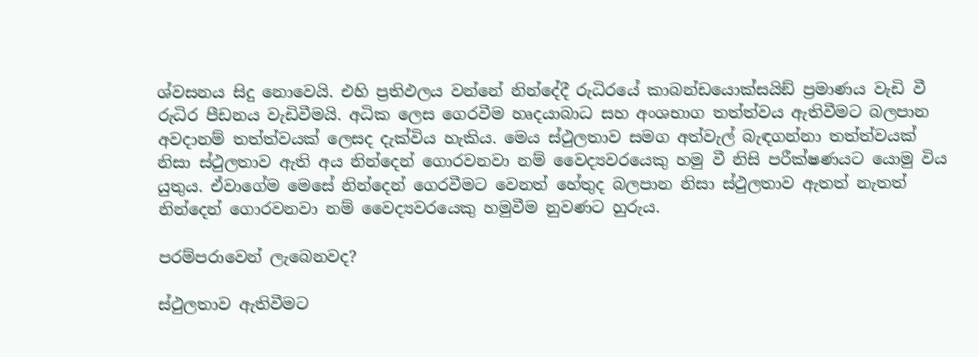ශ්වසනය සිදු නොවෙයි. එහි ප්‍රතිඵලය වන්නේ නින්දේදී රුධිරයේ කාබන්ඩයොක්සයිඞ් ප්‍රමාණය වැඩි වී රුධිර පීඩනය වැඩිවීමයි. අධික ලෙස ගෙරවීම හෘදයාබාධ සහ අංශභාග තත්ත්වය ඇතිවීමට බලපාන අවදානම් තත්ත්වයක් ලෙසද දැක්විය හැකිය. මෙය ස්ථුලතාව සමග අත්වැල් බැඳගන්නා තත්ත්වයක් නිසා ස්ථුලතාව ඇති අය නින්දෙන් ගොරවනවා නම් වෛද්‍යවරයෙකු හමු වී නිසි පරීක්ෂණයට යොමු විය යුතුය. ඒවාගේම මෙසේ නින්දෙන් ගෙරවීමට වෙනත් හේතුද බලපාන නිසා ස්ථුලතාව ඇතත් නැතත් නින්දෙන් ගොරවනවා නම් වෛද්‍යවරයෙකු හමුවීම නුවණට හුරුය.

පරම්පරාවෙන් ලැබෙනවද?

ස්ථුලතාව ඇතිවීමට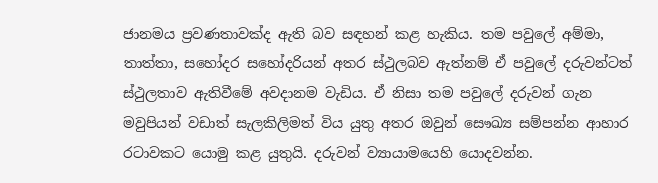ජානමය ප්‍රවණතාවක්ද ඇති බව සඳහන් කළ හැකිය. තම පවුලේ අම්මා, තාත්තා, සහෝදර සහෝදරියන් අතර ස්ථුලබව ඇත්නම් ඒ පවුලේ දරුවන්ටත් ස්ථුලතාව ඇතිවීමේ අවදානම වැඩිය. ඒ නිසා තම පවුලේ දරුවන් ගැන මවුපියන් වඩාත් සැලකිලිමත් විය යුතු අතර ඔවුන් සෞඛ්‍ය සම්පන්න ආහාර රටාවකට යොමු කළ යුතුයි. දරුවන් ව්‍යායාමයෙහි යොදවන්න.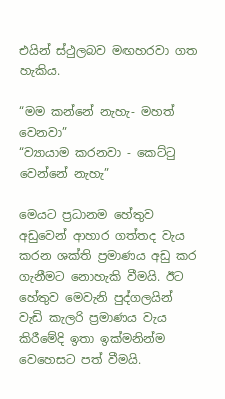එයින් ස්ථුලබව මඟහරවා ගත හැකිය.

“මම කන්නේ නැහැ- මහත් වෙනවා”
“ව්‍යායාම කරනවා - කෙට්ටු වෙන්නේ නැහැ”

මෙයට ප්‍රධානම හේතුව අඩුවෙන් ආහාර ගත්තද වැය කරන ශක්ති ප්‍රමාණය අඩු කර ගැනීමට නොහැකි වීමයි. ඊට හේතුව මෙවැනි පුද්ගලයින් වැඩි කැලරි ප්‍රමාණය වැය කිරීමේදි ඉතා ඉක්මනින්ම වෙහෙසට පත් වීමයි.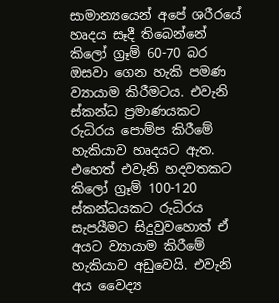සාමාන්‍යයෙන් අපේ ශරීරයේ හෘදය සෑදී තිබෙන්නේ කිලෝ ග්‍රෑම් 60-70 බර ඔසවා ගෙන හැකි පමණ ව්‍යායාම කිරීමටය. එවැනි ස්කන්ධ ප්‍රමාණයකට රුධිරය පොම්ප කිරීමේ හැකියාව හෘදයට ඇත. එහෙත් එවැනි හදවතකට කිලෝ ග්‍රෑම් 100-120 ස්කන්ධයකට රුධිරය සැපයීමට සිදුවුවහොත් ඒ අයට ව්‍යායාම කිරීමේ හැකියාව අඩුවෙයි. එවැනි අය වෛද්‍ය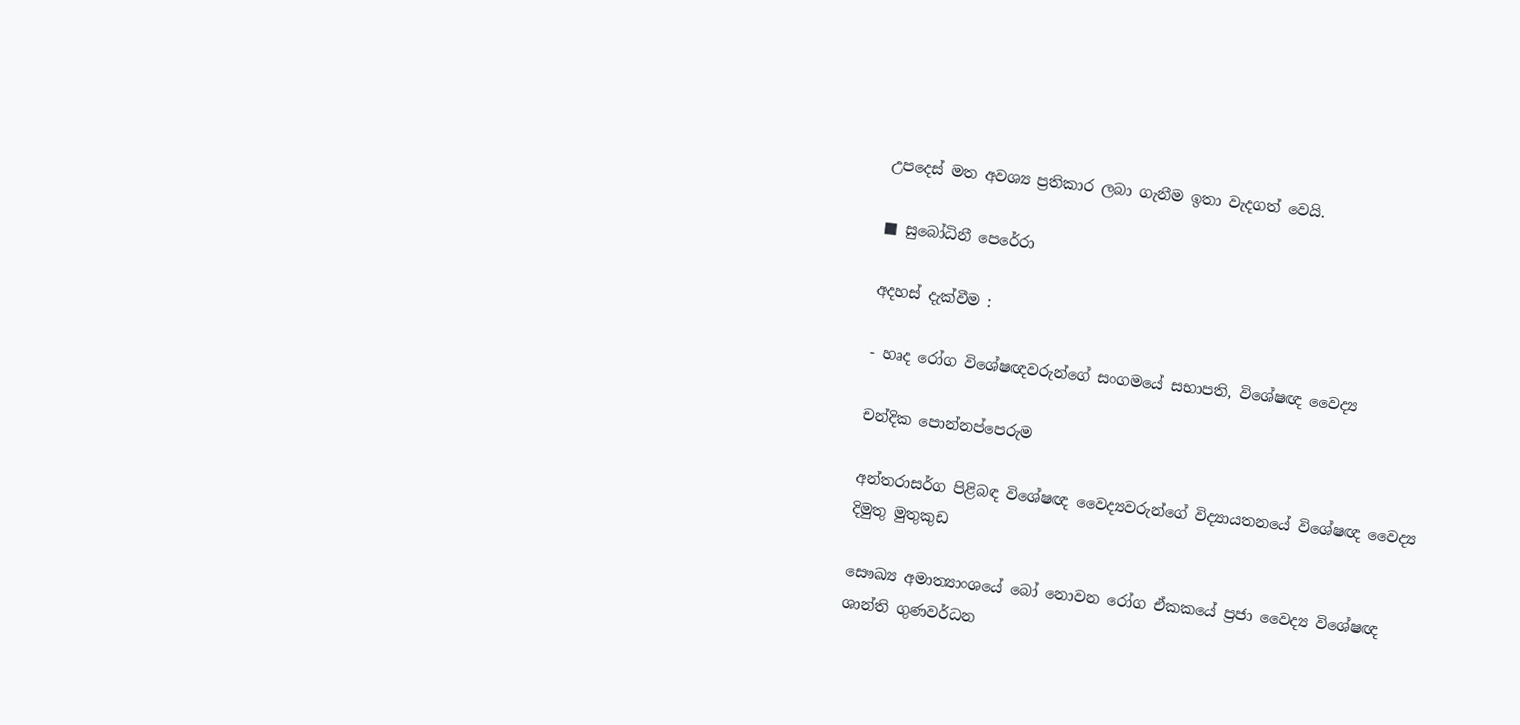උපදෙස් මත අවශ්‍ය ප්‍රතිකාර ලබා ගැනීම ඉතා වැදගත් වෙයි.

■ සුබෝධිනී පෙරේරා

අදහස් දැක්වීම :

- හෘද රෝග විශේෂඥවරුන්ගේ සංගමයේ සභාපති, විශේෂඥ වෛද්‍ය

චන්දික පොන්නප්පෙරුම

අන්තරාසර්ග පිළිබඳ විශේෂඥ වෛද්‍යවරුන්ගේ විද්‍යායතනයේ විශේෂඥ වෛද්‍ය
දිමුතු මුතුකුඩ

සෞඛ්‍ය අමාත්‍යාංශයේ බෝ නොවන රෝග ඒකකයේ ප්‍රජා වෛද්‍ය විශේෂඥ
ශාන්ති ගුණවර්ධන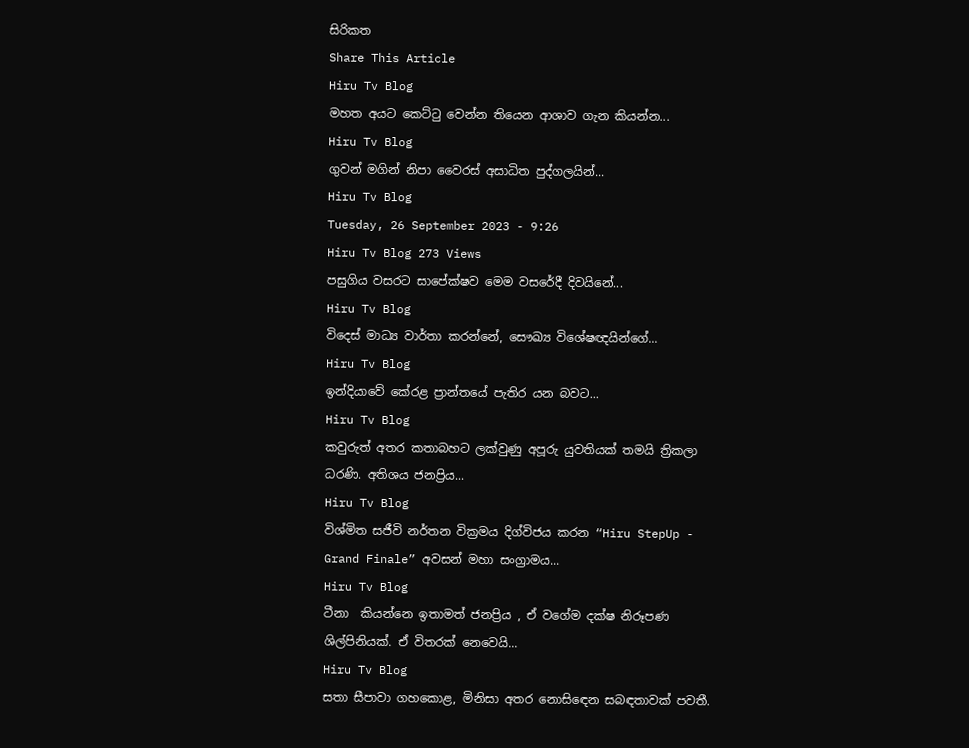සිරිකත
Share This Article
Hiru Tv Blog
මහත අයට කෙට්ටු වෙන්න තියෙන ආශාව ගැන කියන්න...
Hiru Tv Blog
ගුවන් මගින් නිපා වෛරස් අසාධිත පුද්ගලයින්...
Hiru Tv Blog
Tuesday, 26 September 2023 - 9:26
Hiru Tv Blog 273 Views
පසුගිය වසරට සාපේක්ෂව මෙම වසරේදී දිවයිනේ...
Hiru Tv Blog
විදෙස් මාධ්‍ය වාර්තා කරන්නේ, සෞඛ්‍ය විශේෂඥයින්ගේ...
Hiru Tv Blog
ඉන්දියාවේ කේරළ ප්‍රාන්තයේ පැතිර යන බවට...
Hiru Tv Blog
කවුරුත් අතර කතාබහට ලක්වුණු අපූරු යුවතියක් තමයි ත්‍රිකලා ධරණි. අතිශය ජනප්‍රිය...
Hiru Tv Blog
විශ්මිත සජීවි නර්තන වික්‍රමය දිග්විජය කරන “Hiru StepUp - Grand Finale” අවසන් මහා සංග්‍රාමය...
Hiru Tv Blog
ටීනා  කියන්නෙ ඉතාමත් ජනප්‍රිය , ඒ වගේම දක්ෂ නිරූපණ ශිල්පිනියක්. ඒ විතරක් නෙවෙයි...
Hiru Tv Blog
සතා සීපාවා ගහකොළ, මිනිසා අතර නොසිඳෙන සබඳතාවක්‌ පවතී.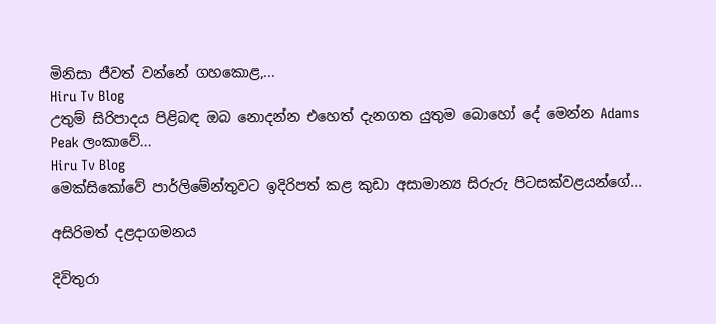මිනිසා ජීවත් වන්නේ ගහකොළ,...
Hiru Tv Blog
උතුම් සිරිපාදය පිළිබඳ ඔබ නොදන්න එහෙත් දැනගත යුතුම බොහෝ දේ මෙන්න Adams Peak ලංකාවේ...
Hiru Tv Blog
මෙක්සිකෝවේ පාර්ලිමේන්තුවට ඉදිරිපත් කළ කුඩා අසාමාන්‍ය සිරුරු පිටසක්වළයන්ගේ...

අසිරිමත් දළදාගමනය

දිවිතුරා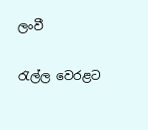ලංවී

රැල්ල වෙරළට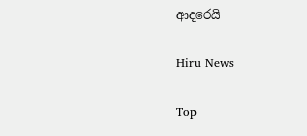ආදරෙයි

Hiru News

Top